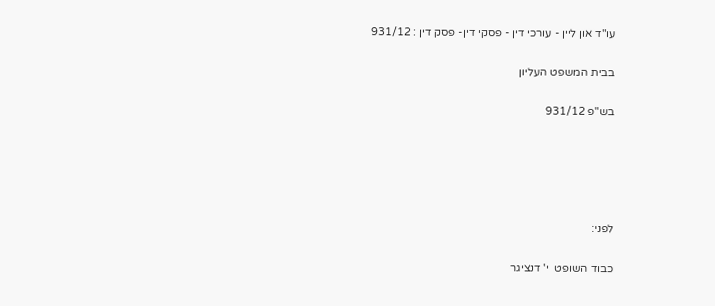עו"ד און ליין - עורכי דין - פסקי דין- פסק דין : 931/12

בבית המשפט העליון

בש"פ 931/12





לפני:

כבוד השופט  י' דנציגר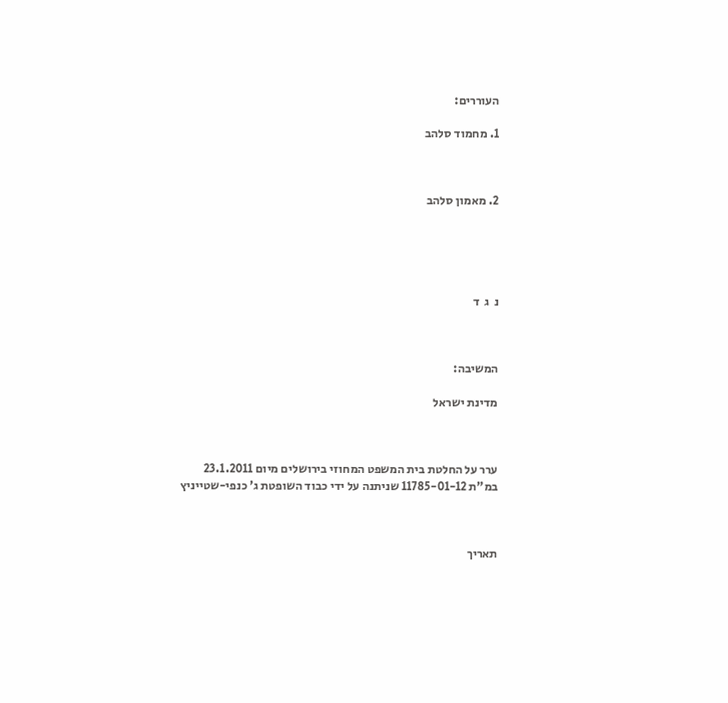העוררים:

1. מחמוד סלהב



2. מאמון סלהב





נ  ג  ד



המשיבה:

מדינת ישראל



ערר על החלטת בית המשפט המחוזי בירושלים מיום 23.1.2011 במ"ת 11785-01-12 שניתנה על ידי כבוד השופטת ג' כנפי-שטייניץ



תאריך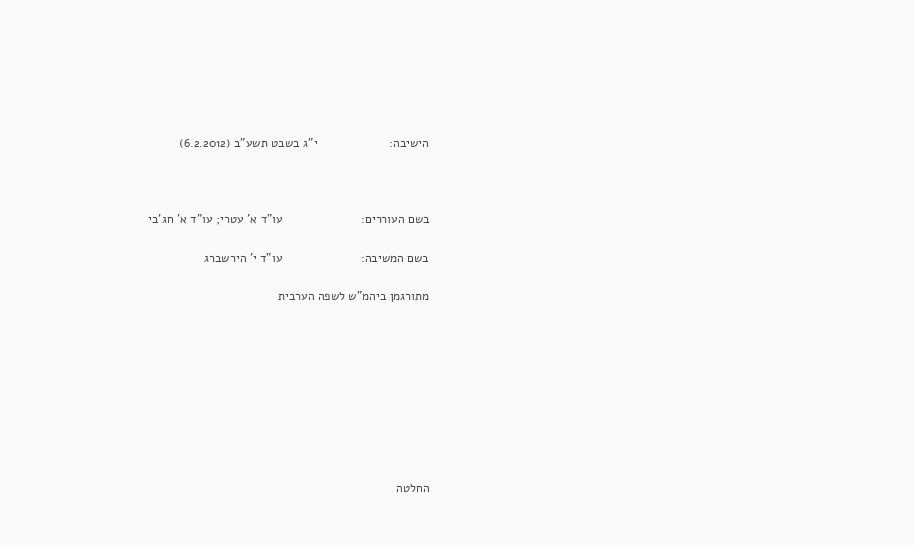הישיבה:                     י"ג בשבט תשע"ב (6.2.2012)



בשם העוררים:                       עו"ד א' עטרי; עו"ד א' חג'בי

בשם המשיבה:                       עו"ד י' הירשברג

מתורגמן ביהמ"ש לשפה הערבית









החלטה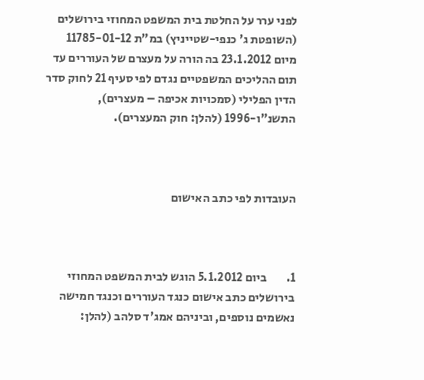לפני ערר על החלטת בית המשפט המחוזי בירושלים (השופטת ג' כנפי-שטייניץ) במ"ת 11785-01-12 מיום 23.1.2012 בה הורה על מעצרם של העוררים עד תום ההליכים המשפטיים נגדם לפי סעיף 21 לחוק סדר הדין הפלילי (סמכויות אכיפה – מעצרים), התשנ"ו-1996 (להלן: חוק המעצרים).



העובדות לפי כתב האישום



1.        ביום 5.1.2012 הוגש לבית המשפט המחוזי בירושלים כתב אישום כנגד העוררים וכנגד חמישה נאשמים נוספים, וביניהם אמג'ד סלהב (להלן: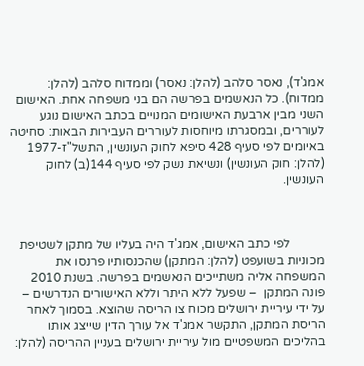אמג'ד), נאסר סלהב (להלן: נאסר) וממדוח סלהב (להלן: ממדוח). כל הנאשמים בפרשה הם בני משפחה אחת. האישום השני מבין ארבעת האישומים המנויים בכתב האישום נוגע לעוררים, ובמסגרתו מיוחסות לעוררים העבירות הבאות: סחיטה באיומים לפי סעיף 428 סיפא לחוק העונשין, התשל"ז-1977 (להלן: חוק העונשין) ונשיאת נשק לפי סעיף 144(ב) לחוק העונשין.



           לפי כתב האישום, אמג'ד היה בעליו של מתקן לשטיפת מכוניות בשועפט (להלן: המתקן) שהכנסותיו פרנסו את המשפחה אליה משתייכים הנאשמים בפרשה. בשנת 2010 פונה המתקן  – שפעל ללא היתר וללא האישורים הנדרשים – על ידי עיריית ירושלים מכוח צו הריסה שהוצא. בסמוך לאחר הריסת המתקן, התקשר אמג'ד אל עורך הדין שייצג אותו בהליכים המשפטיים מול עיריית ירושלים בעניין ההריסה (להלן: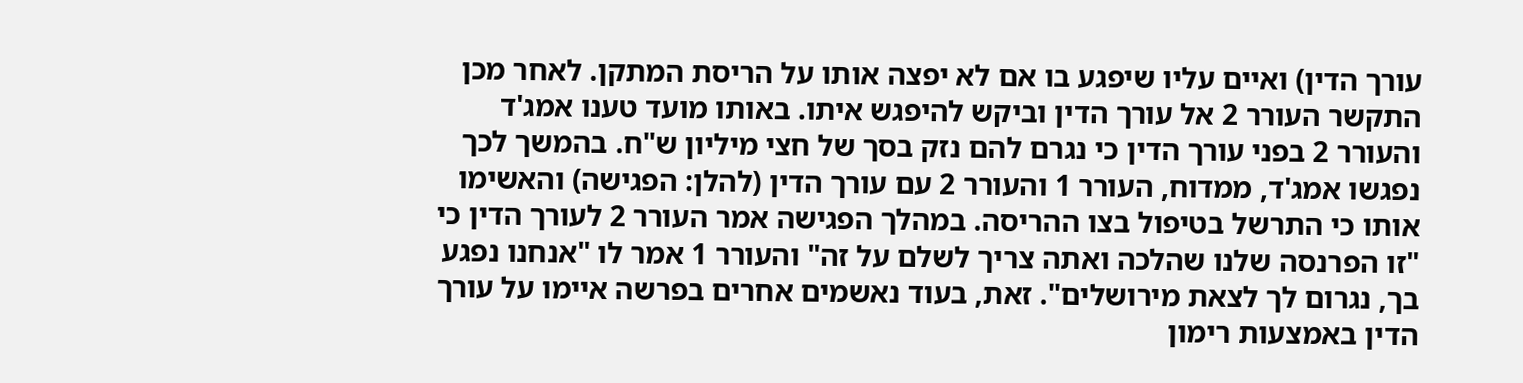עורך הדין) ואיים עליו שיפגע בו אם לא יפצה אותו על הריסת המתקן. לאחר מכן התקשר העורר 2 אל עורך הדין וביקש להיפגש איתו. באותו מועד טענו אמג'ד והעורר 2 בפני עורך הדין כי נגרם להם נזק בסך של חצי מיליון ש"ח. בהמשך לכך נפגשו אמג'ד, ממדוח, העורר 1 והעורר 2 עם עורך הדין (להלן: הפגישה) והאשימו אותו כי התרשל בטיפול בצו ההריסה. במהלך הפגישה אמר העורר 2 לעורך הדין כי "זו הפרנסה שלנו שהלכה ואתה צריך לשלם על זה" והעורר 1 אמר לו "אנחנו נפגע בך, נגרום לך לצאת מירושלים". זאת, בעוד נאשמים אחרים בפרשה איימו על עורך הדין באמצעות רימון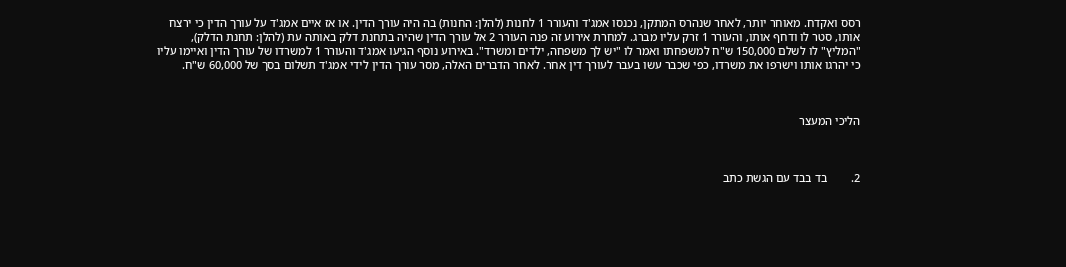רסס ואקדח. מאוחר יותר, לאחר שנהרס המתקן, נכנסו אמג'ד והעורר 1 לחנות (להלן: החנות) בה היה עורך הדין. או אז איים אמג'ד על עורך הדין כי ירצח אותו, סטר לו ודחף אותו, והעורר 1 זרק עליו מברג. למחרת אירוע זה פנה העורר 2 אל עורך הדין שהיה בתחנת דלק באותה עת (להלן: תחנת הדלק), "המליץ" לו לשלם 150,000 ש"ח למשפחתו ואמר לו "יש לך משפחה, ילדים ומשרד". באירוע נוסף הגיעו אמג'ד והעורר 1 למשרדו של עורך הדין ואיימו עליו כי יהרגו אותו וישרפו את משרדו, כפי שכבר עשו בעבר לעורך דין אחר. לאחר הדברים האלה, מסר עורך הדין לידי אמג'ד תשלום בסך של 60,000 ש"ח.



הליכי המעצר



2.        בד בבד עם הגשת כתב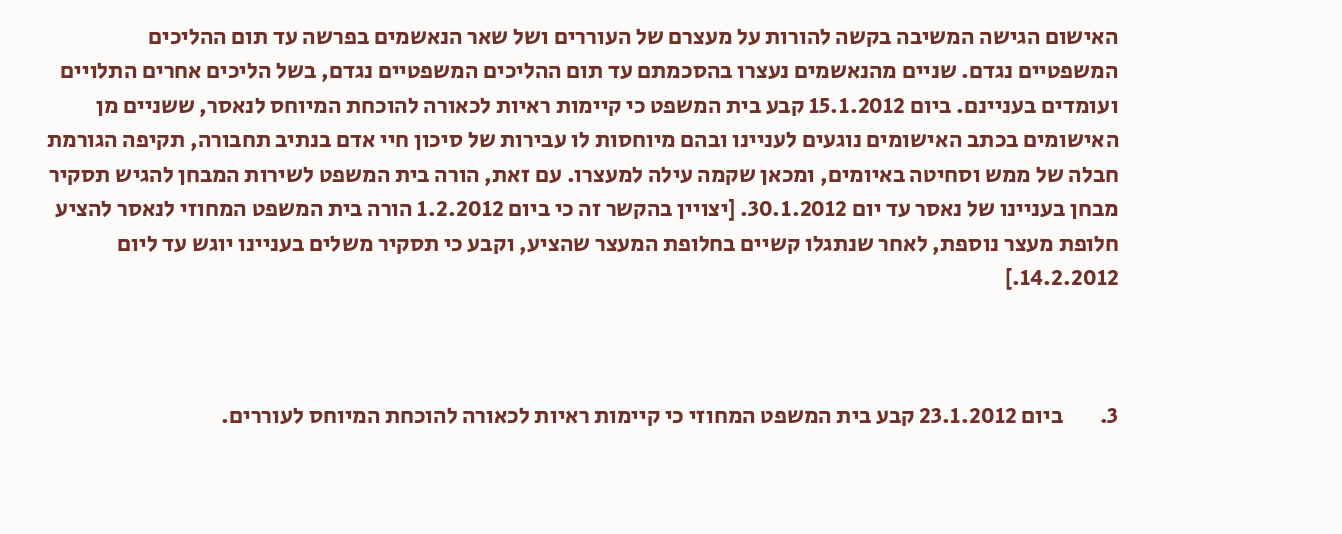האישום הגישה המשיבה בקשה להורות על מעצרם של העוררים ושל שאר הנאשמים בפרשה עד תום ההליכים המשפטיים נגדם. שניים מהנאשמים נעצרו בהסכמתם עד תום ההליכים המשפטיים נגדם, בשל הליכים אחרים התלויים ועומדים בעניינם. ביום 15.1.2012 קבע בית המשפט כי קיימות ראיות לכאורה להוכחת המיוחס לנאסר, ששניים מן האישומים בכתב האישומים נוגעים לעניינו ובהם מיוחסות לו עבירות של סיכון חיי אדם בנתיב תחבורה, תקיפה הגורמת חבלה של ממש וסחיטה באיומים, ומכאן שקמה עילה למעצרו. עם זאת, הורה בית המשפט לשירות המבחן להגיש תסקיר מבחן בעניינו של נאסר עד יום 30.1.2012. [יצויין בהקשר זה כי ביום 1.2.2012 הורה בית המשפט המחוזי לנאסר להציע חלופת מעצר נוספת, לאחר שנתגלו קשיים בחלופת המעצר שהציע, וקבע כי תסקיר משלים בעניינו יוגש עד ליום 14.2.2012.]



3.        ביום 23.1.2012 קבע בית המשפט המחוזי כי קיימות ראיות לכאורה להוכחת המיוחס לעוררים.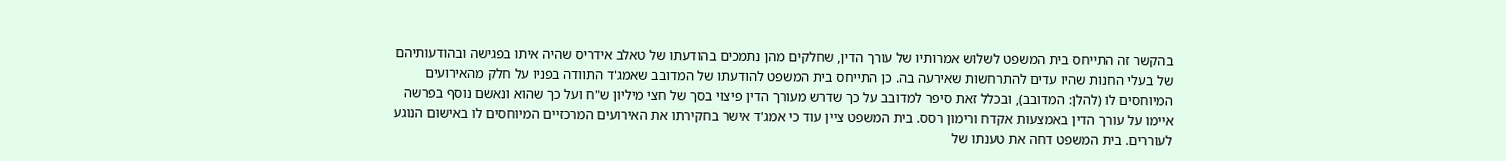בהקשר זה התייחס בית המשפט לשלוש אמרותיו של עורך הדין, שחלקים מהן נתמכים בהודעתו של טאלב אידריס שהיה איתו בפגישה ובהודעותיהם של בעלי החנות שהיו עדים להתרחשות שאירעה בה. כן התייחס בית המשפט להודעתו של המדובב שאמג'ד התוודה בפניו על חלק מהאירועים המיוחסים לו (להלן: המדובב), ובכלל זאת סיפר למדובב על כך שדרש מעורך הדין פיצוי בסך של חצי מיליון ש"ח ועל כך שהוא ונאשם נוסף בפרשה איימו על עורך הדין באמצעות אקדח ורימון רסס. בית המשפט ציין עוד כי אמג'ד אישר בחקירתו את האירועים המרכזיים המיוחסים לו באישום הנוגע לעוררים. בית המשפט דחה את טענתו של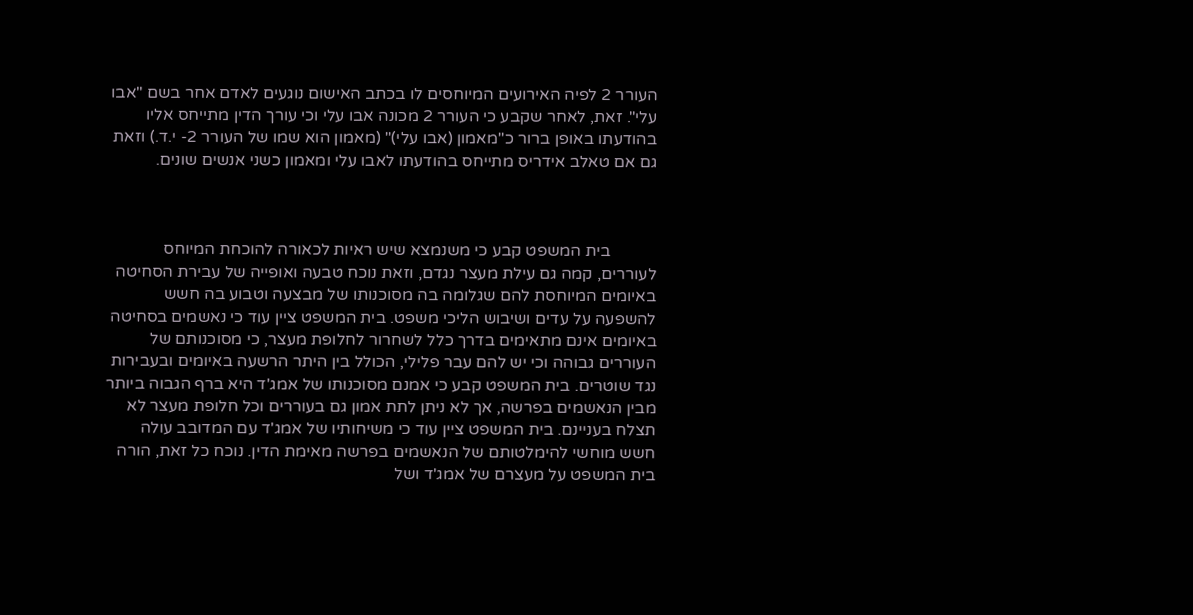העורר 2 לפיה האירועים המיוחסים לו בכתב האישום נוגעים לאדם אחר בשם "אבו עלי". זאת, לאחר שקבע כי העורר 2 מכונה אבו עלי וכי עורך הדין מתייחס אליו בהודעתו באופן ברור כ"מאמון (אבו עלי)" (מאמון הוא שמו של העורר 2- י.ד.) וזאת גם אם טאלב אידריס מתייחס בהודעתו לאבו עלי ומאמון כשני אנשים שונים.



           בית המשפט קבע כי משנמצא שיש ראיות לכאורה להוכחת המיוחס לעוררים, קמה גם עילת מעצר נגדם, וזאת נוכח טבעה ואופייה של עבירת הסחיטה באיומים המיוחסת להם שגלומה בה מסוכנותו של מבצעה וטבוע בה חשש להשפעה על עדים ושיבוש הליכי משפט. בית המשפט ציין עוד כי נאשמים בסחיטה באיומים אינם מתאימים בדרך כלל לשחרור לחלופת מעצר, כי מסוכנותם של העוררים גבוהה וכי יש להם עבר פלילי, הכולל בין היתר הרשעה באיומים ובעבירות נגד שוטרים. בית המשפט קבע כי אמנם מסוכנותו של אמג'ד היא ברף הגבוה ביותר מבין הנאשמים בפרשה, אך לא ניתן לתת אמון גם בעוררים וכל חלופת מעצר לא תצלח בעניינם. בית המשפט ציין עוד כי משיחותיו של אמג'ד עם המדובב עולה חשש מוחשי להימלטותם של הנאשמים בפרשה מאימת הדין. נוכח כל זאת, הורה בית המשפט על מעצרם של אמג'ד ושל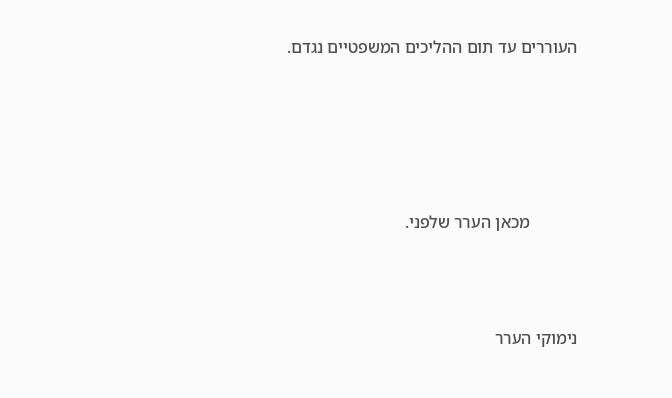העוררים עד תום ההליכים המשפטיים נגדם.





           מכאן הערר שלפני.



נימוקי הערר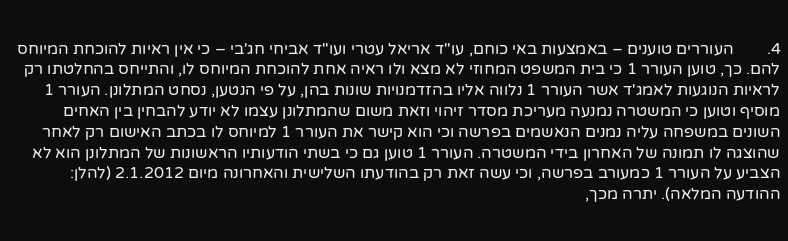4.        העוררים טוענים – באמצעות באי כוחם, עו"ד אריאל עטרי ועו"ד אביחי חג'בי – כי אין ראיות להוכחת המיוחס להם. כך, טוען העורר 1 כי בית המשפט המחוזי לא מצא ולו ראיה אחת להוכחת המיוחס לו, והתייחס בהחלטתו רק לראיות הנוגעות לאמג'ד אשר העורר 1 נלווה אליו בהזדמנויות שונות בהן, על פי הנטען, נסחט המתלונן. העורר 1 מוסיף וטוען כי המשטרה נמנעה מעריכת מסדר זיהוי וזאת משום שהמתלונן עצמו לא יודע להבחין בין האחים השונים במשפחה עליה נמנים הנאשמים בפרשה וכי הוא קישר את העורר 1 למיוחס לו בכתב האישום רק לאחר שהוצגה לו תמונה של האחרון בידי המשטרה. העורר 1 טוען גם כי בשתי הודעותיו הראשונות של המתלונן הוא לא הצביע על העורר 1 כמעורב בפרשה, וכי עשה זאת רק בהודעתו השלישית והאחרונה מיום 2.1.2012 (להלן: ההודעה המלאה). יתרה מכך,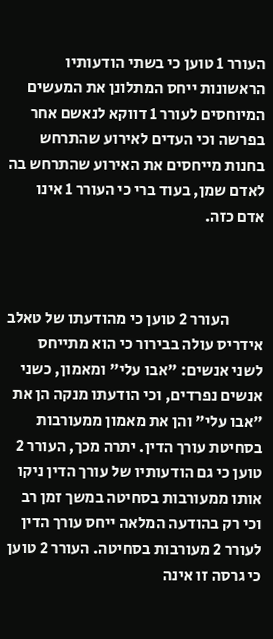העורר 1 טוען כי בשתי הודעותיו הראשונות ייחס המתלונן את המעשים המיוחסים לעורר 1 דווקא לנאשם אחר בפרשה וכי העדים לאירוע שהתרחש בחנות מייחסים את האירוע שהתרחש בה לאדם שמן, בעוד ברי כי העורר 1 אינו אדם כזה.



           העורר 2 טוען כי מהודעתו של טאלב אידריס עולה בבירור כי הוא מתייחס לשני אנשים: "אבו עלי" ומאמון, כשני אנשים נפרדים, וכי הודעתו מנקה הן את "אבו עלי" והן את מאמון ממעורבות בסחיטת עורך הדין. יתרה מכך, העורר 2 טוען כי גם הודעותיו של עורך הדין ניקו אותו ממעורבות בסחיטה במשך זמן רב וכי רק בהודעה המלאה ייחס עורך הדין לעורר 2 מעורבות בסחיטה. העורר 2 טוען כי גרסה זו אינה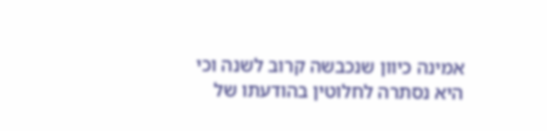אמינה כיוון שנכבשה קרוב לשנה וכי היא נסתרה לחלוטין בהודעתו של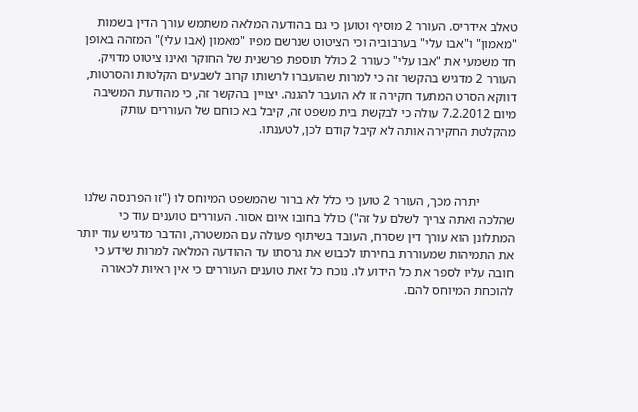טאלב אידריס. העורר 2 מוסיף וטוען כי גם בהודעה המלאה משתמש עורך הדין בשמות "מאמון" ו"אבו עלי" בערבוביה וכי הציטוט שנרשם מפיו "מאמון (אבו עלי)" המזהה באופן חד משמעי את "אבו עלי" כעורר 2 כולל תוספת פרשנית של החוקר ואינו ציטוט מדויק. העורר 2 מדגיש בהקשר זה כי למרות שהועברו לרשותו קרוב לשבעים הקלטות והסרטות, דווקא הסרט המתעד חקירה זו לא הועבר להגנה. יצויין בהקשר זה, כי מהודעת המשיבה מיום 7.2.2012 עולה כי לבקשת בית משפט זה, קיבל בא כוחם של העוררים עותק מהקלטת החקירה אותה לא קיבל קודם לכן, לטענתו.



           יתרה מכך, העורר 2 טוען כי כלל לא ברור שהמשפט המיוחס לו ("זו הפרנסה שלנו שהלכה ואתה צריך לשלם על זה") כולל בחובו איום אסור. העוררים טוענים עוד כי המתלונן הוא עורך דין שסרח, העובד בשיתוף פעולה עם המשטרה, והדבר מדגיש עוד יותר את התמיהות שמעוררת בחירתו לכבוש את גרסתו עד ההודעה המלאה למרות שידע כי חובה עליו לספר את כל הידוע לו. נוכח כל זאת טוענים העוררים כי אין ראיות לכאורה להוכחת המיוחס להם.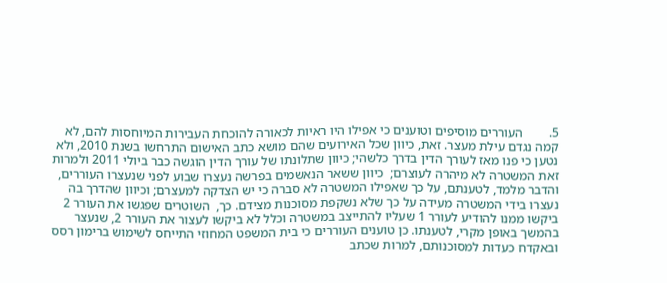5.        העוררים מוסיפים וטוענים כי אפילו היו ראיות לכאורה להוכחת העבירות המיוחסות להם, לא קמה נגדם עילת מעצר. זאת, כיוון שכל האירועים שהם מושא כתב האישום התרחשו בשנת 2010, ולא נטען כי פנו מאז לעורך הדין בדרך כלשהי; כיוון שתלונתו של עורך הדין הוגשה כבר ביולי 2011 ולמרות זאת המשטרה לא מיהרה לעוצרם;  כיוון ששאר הנאשמים בפרשה נעצרו שבוע לפני שנעצרו העוררים, והדבר מלמד, לטענתם, על כך שאפילו המשטרה לא סברה כי יש הצדקה למעצרם; וכיוון שהדרך בה נעצרו בידי המשטרה מעידה על כך שלא נשקפת מסוכנות מצידם. כך,  השוטרים שפגשו את העורר 2 ביקשו ממנו להודיע לעורר 1 שעליו להתייצב במשטרה וכלל לא ביקשו לעצור את העורר 2, שנעצר בהמשך באופן מקרי, לטענתו. כן טוענים העוררים כי בית המשפט המחוזי התייחס לשימוש ברימון רסס ובאקדח כעדות למסוכנותם, למרות שכתב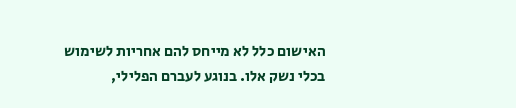האישום כלל לא מייחס להם אחריות לשימוש בכלי נשק אלו. בנוגע לעברם הפלילי,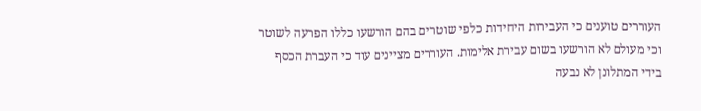העוררים טוענים כי העבירות היחידות כלפי שוטרים בהם הורשעו כללו הפרעה לשוטר וכי מעולם לא הורשעו בשום עבירת אלימות. העוררים מציינים עוד כי העברת הכסף בידי המתלונן לא נבעה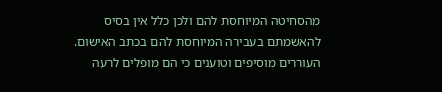מהסחיטה המיוחסת להם ולכן כלל אין בסיס להאשמתם בעבירה המיוחסת להם בכתב האישום. העוררים מוסיפים וטוענים כי הם מופלים לרעה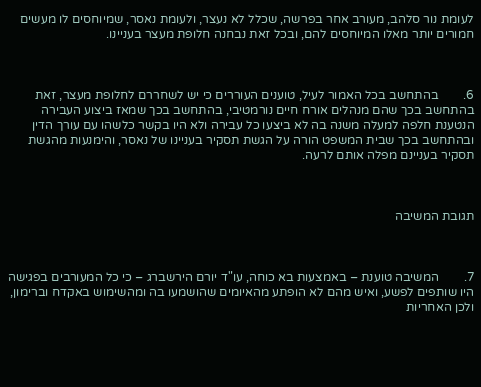לעומת נור סלהב, מעורב אחר בפרשה, שכלל לא נעצר, ולעומת נאסר, שמיוחסים לו מעשים חמורים יותר מאלו המיוחסים להם, ובכל זאת נבחנה חלופת מעצר בעניינו.



6.        בהתחשב בכל האמור לעיל, טוענים העוררים כי יש לשחררם לחלופת מעצר, זאת בהתחשב בכך שהם מנהלים אורח חיים נורמטיבי, בהתחשב בכך שמאז ביצוע העבירה הנטענת חלפה למעלה משנה בה לא ביצעו כל עבירה ולא היו בקשר כלשהו עם עורך הדין ובהתחשב בכך שבית המשפט הורה על הגשת תסקיר בעניינו של נאסר, והימנעות מהגשת תסקיר בעניינם מפלה אותם לרעה.



תגובת המשיבה



7.        המשיבה טוענת – באמצעות בא כוחה, עו"ד יורם הירשברג – כי כל המעורבים בפגישה היו שותפים לפשע, ואיש מהם לא הופתע מהאיומים שהושמעו בה ומהשימוש באקדח וברימון, ולכן האחריות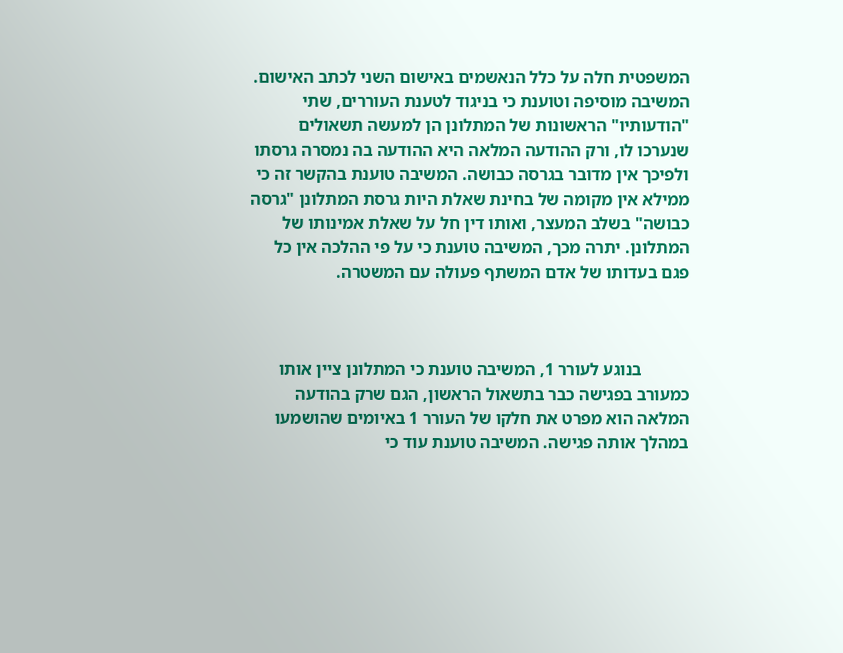המשפטית חלה על כלל הנאשמים באישום השני לכתב האישום. המשיבה מוסיפה וטוענת כי בניגוד לטענת העוררים, שתי "הודעותיו" הראשונות של המתלונן הן למעשה תשאולים שנערכו לו, ורק ההודעה המלאה היא ההודעה בה נמסרה גרסתו ולפיכך אין מדובר בגרסה כבושה. המשיבה טוענת בהקשר זה כי ממילא אין מקומה של בחינת שאלת היות גרסת המתלונן "גרסה כבושה" בשלב המעצר, ואותו דין חל על שאלת אמינותו של המתלונן. יתרה מכך, המשיבה טוענת כי על פי ההלכה אין כל פגם בעדותו של אדם המשתף פעולה עם המשטרה.



           בנוגע לעורר 1, המשיבה טוענת כי המתלונן ציין אותו כמעורב בפגישה כבר בתשאול הראשון, הגם שרק בהודעה המלאה הוא מפרט את חלקו של העורר 1 באיומים שהושמעו במהלך אותה פגישה. המשיבה טוענת עוד כי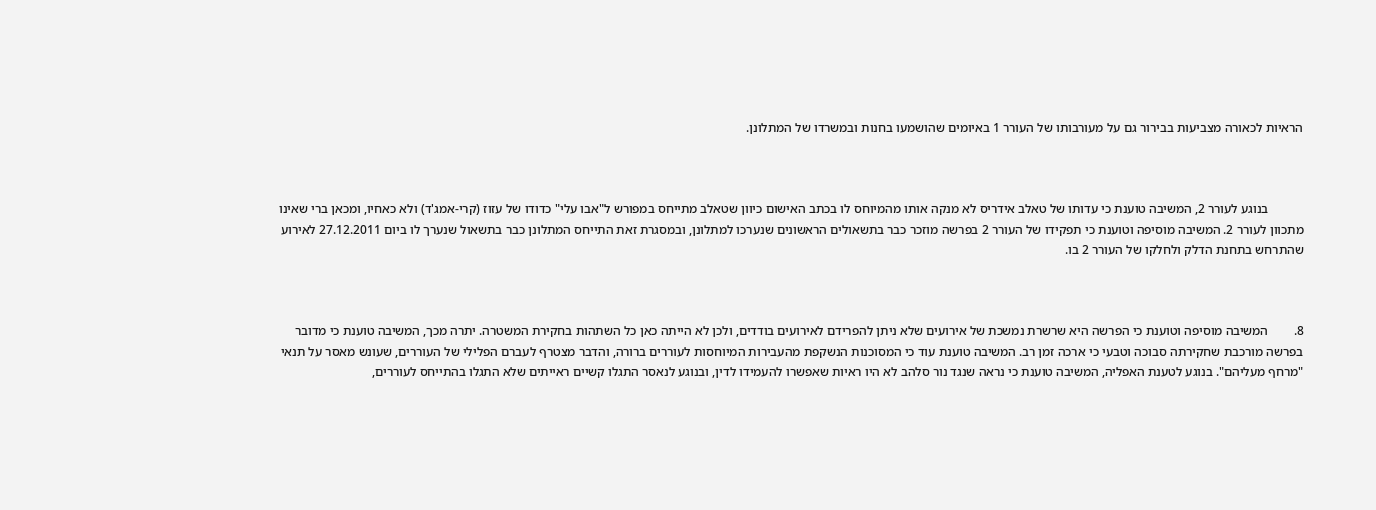הראיות לכאורה מצביעות בבירור גם על מעורבותו של העורר 1 באיומים שהושמעו בחנות ובמשרדו של המתלונן.



           בנוגע לעורר 2, המשיבה טוענת כי עדותו של טאלב אידריס לא מנקה אותו מהמיוחס לו בכתב האישום כיוון שטאלב מתייחס במפורש ל"אבו עלי" כדודו של עזוז (קרי-אמג'ד) ולא כאחיו, ומכאן ברי שאינו מתכוון לעורר 2. המשיבה מוסיפה וטוענת כי תפקידו של העורר 2 בפרשה מוזכר כבר בתשאולים הראשונים שנערכו למתלונן, ובמסגרת זאת התייחס המתלונן כבר בתשאול שנערך לו ביום 27.12.2011 לאירוע שהתרחש בתחנת הדלק ולחלקו של העורר 2 בו.



8.        המשיבה מוסיפה וטוענת כי הפרשה היא שרשרת נמשכת של אירועים שלא ניתן להפרידם לאירועים בודדים, ולכן לא הייתה כאן כל השתהות בחקירת המשטרה. יתרה מכך, המשיבה טוענת כי מדובר בפרשה מורכבת שחקירתה סבוכה וטבעי כי ארכה זמן רב. המשיבה טוענת עוד כי המסוכנות הנשקפת מהעבירות המיוחסות לעוררים ברורה, והדבר מצטרף לעברם הפלילי של העוררים, שעונש מאסר על תנאי "מרחף מעליהם". בנוגע לטענת האפליה, המשיבה טוענת כי נראה שנגד נור סלהב לא היו ראיות שאפשרו להעמידו לדין, ובנוגע לנאסר התגלו קשיים ראייתים שלא התגלו בהתייחס לעוררים,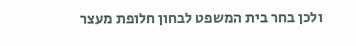ולכן בחר בית המשפט לבחון חלופת מעצר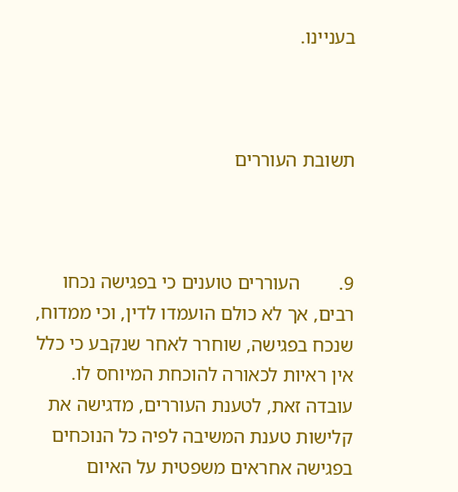בעניינו.



תשובת העוררים



9.        העוררים טוענים כי בפגישה נכחו רבים, אך לא כולם הועמדו לדין, וכי ממדוח, שנכח בפגישה, שוחרר לאחר שנקבע כי כלל אין ראיות לכאורה להוכחת המיוחס לו. עובדה זאת, לטענת העוררים, מדגישה את קלישות טענת המשיבה לפיה כל הנוכחים בפגישה אחראים משפטית על האיום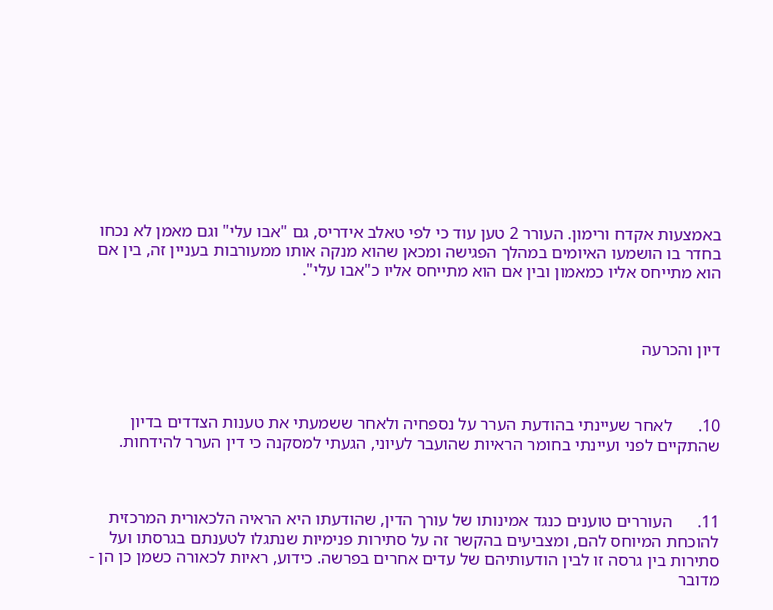באמצעות אקדח ורימון. העורר 2 טען עוד כי לפי טאלב אידריס, גם "אבו עלי" וגם מאמן לא נכחו בחדר בו הושמעו האיומים במהלך הפגישה ומכאן שהוא מנקה אותו ממעורבות בעניין זה, בין אם הוא מתייחס אליו כמאמון ובין אם הוא מתייחס אליו כ"אבו עלי".



דיון והכרעה



10.      לאחר שעיינתי בהודעת הערר על נספחיה ולאחר ששמעתי את טענות הצדדים בדיון שהתקיים לפני ועיינתי בחומר הראיות שהועבר לעיוני, הגעתי למסקנה כי דין הערר להידחות.



11.      העוררים טוענים כנגד אמינותו של עורך הדין, שהודעתו היא הראיה הלכאורית המרכזית להוכחת המיוחס להם, ומצביעים בהקשר זה על סתירות פנימיות שנתגלו לטענתם בגרסתו ועל סתירות בין גרסה זו לבין הודעותיהם של עדים אחרים בפרשה. כידוע, ראיות לכאורה כשמן כן הן - מדובר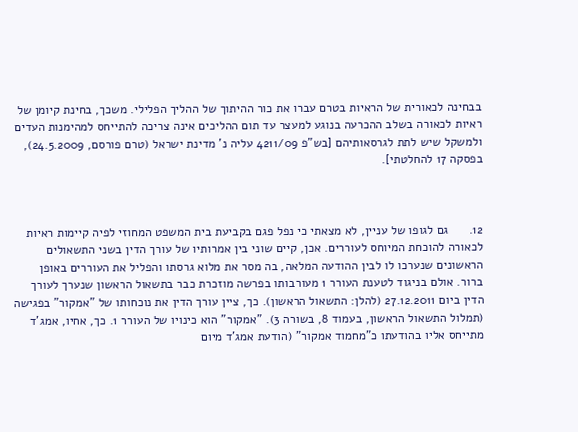בבחינה לכאורית של הראיות בטרם עברו את כור ההיתוך של ההליך הפלילי. משכך, בחינת קיומן של ראיות לכאורה בשלב ההכרעה בנוגע למעצר עד תום ההליכים אינה צריכה להתייחס למהימנות העדים ולמשקל שיש לתת לגרסאותיהם [בש"פ 4211/09 עליה נ' מדינת ישראל (טרם פורסם, 24.5.2009), בפסקה 17 להחלטתי].



12.      גם לגופו של עניין, לא מצאתי כי נפל פגם בקביעת בית המשפט המחוזי לפיה קיימות ראיות לכאורה להוכחת המיוחס לעוררים. אכן, קיים שוני בין אמרותיו של עורך הדין בשני התשאולים הראשונים שנערכו לו לבין ההודעה המלאה, בה מסר את מלוא גרסתו והפליל את העוררים באופן ברור. אולם בניגוד לטענת העורר 1 מעורבותו בפרשה מוזכרת כבר בתשאול הראשון שנערך לעורך הדין ביום 27.12.2011 (להלן: התשאול הראשון). כך, ציין עורך הדין את נוכחותו של "אמקור" בפגישה (תמלול התשאול הראשון, בעמוד 8, בשורה 3). "אמקור" הוא כינויו של העורר 1. כך, אחיו, אמג'ד מתייחס אליו בהודעתו כ"מחמוד אמקור" (הודעת אמג'ד מיום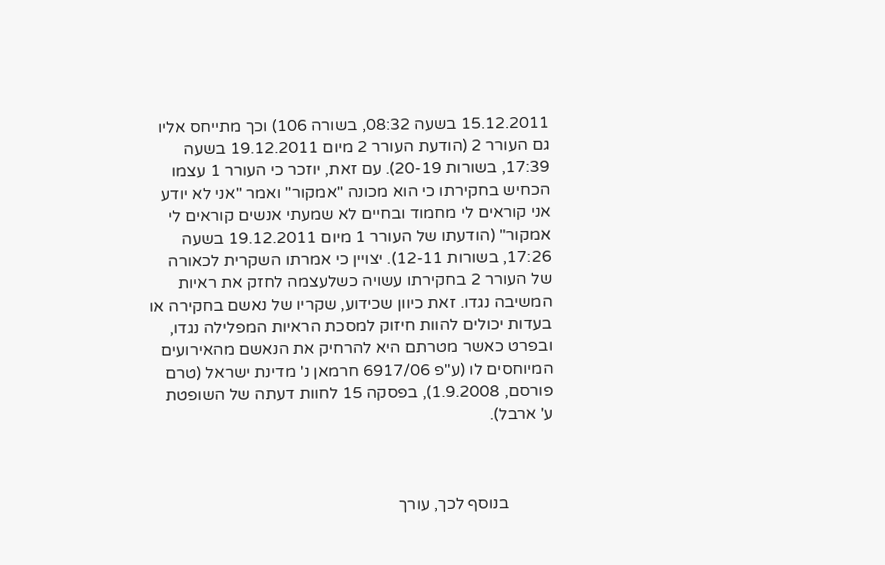15.12.2011 בשעה 08:32, בשורה 106) וכך מתייחס אליו גם העורר 2 (הודעת העורר 2 מיום 19.12.2011 בשעה 17:39, בשורות 20-19). עם זאת, יוזכר כי העורר 1 עצמו הכחיש בחקירתו כי הוא מכונה "אמקור" ואמר "אני לא יודע אני קוראים לי מחמוד ובחיים לא שמעתי אנשים קוראים לי אמקור" (הודעתו של העורר 1 מיום 19.12.2011 בשעה 17:26, בשורות 12-11). יצויין כי אמרתו השקרית לכאורה של העורר 2 בחקירתו עשויה כשלעצמה לחזק את ראיות המשיבה נגדו. זאת כיוון שכידוע, שקריו של נאשם בחקירה או בעדות יכולים להוות חיזוק למסכת הראיות המפלילה נגדו, ובפרט כאשר מטרתם היא להרחיק את הנאשם מהאירועים המיוחסים לו (ע"פ 6917/06 חרמאן נ' מדינת ישראל (טרם פורסם, 1.9.2008), בפסקה 15 לחוות דעתה של השופטת ע' ארבל).



           בנוסף לכך, עורך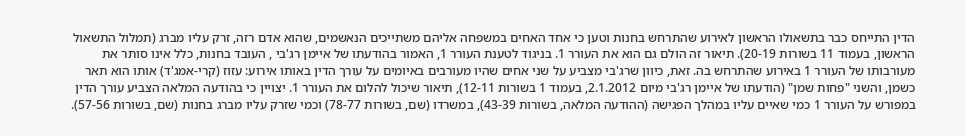הדין התייחס כבר בתשאולו הראשון לאירוע שהתרחש בחנות וטען כי אחד האחים במשפחה אליהם משתייכים הנאשמים, שהוא אדם רזה, זרק עליו מברג (תמלול התשאול הראשון, בעמוד 11 בשורות 20-19). תיאור זה הולם גם הוא את העורר 1. בניגוד לטענת העורר 1, האמור בהודעתו של איימן רג'בי , העובד בחנות, כלל אינו סותר את מעורבותו של העורר 1 באירוע שהתרחש בה. זאת, כיוון שרג'בי מצביע על שני אחים שהיו מעורבים באיומים על עורך הדין באותו אירוע: עזוז (קרי-אמג'ד) אותו הוא תאר כשמן, והשני "פחות שמן" (הודעתו של איימן רג'בי מיום 2.1.2012, בעמוד 1 בשורות 12-11), תיאור שיכול להלום את העורר 1. יצויין כי בהודעה המלאה הצביע עורך הדין במפורש על העורר 1 כמי שאיים עליו במהלך הפגישה (ההודעה המלאה, בשורות 43-39), במשרדו (שם, בשורות 78-77) וכמי שזרק עליו מברג בחנות (שם, בשורות 57-56).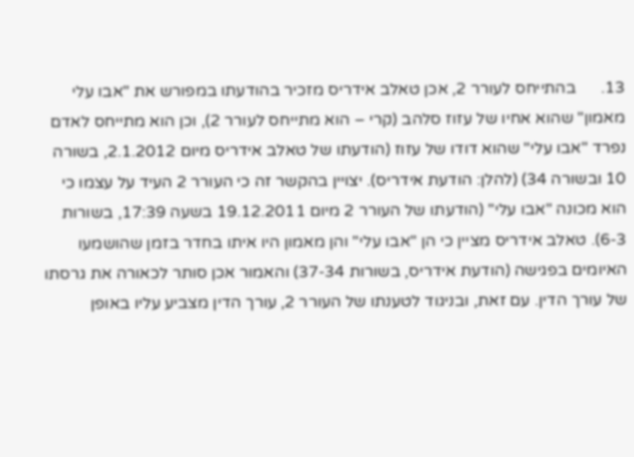13.      בהתייחס לעורר 2, אכן טאלב אידריס מזכיר בהודעתו במפורש את "אבו עלי מאמון" שהוא אחיו של עזוז סלהב (קרי – הוא מתייחס לעורר 2), וכן הוא מתייחס לאדם נפרד "אבו עלי" שהוא דודו של עזוז (הודעתו של טאלב אידריס מיום 2.1.2012, בשורה 10 ובשורה 34) (להלן: הודעת אידריס). יצויין בהקשר זה כי העורר 2 העיד על עצמו כי הוא מכונה "אבו עלי" (הודעתו של העורר 2 מיום 19.12.2011 בשעה 17:39, בשורות 6-3). טאלב אידריס מציין כי הן "אבו עלי" והן מאמון היו איתו בחדר בזמן שהושמעו האיומים בפגישה (הודעת אידריס, בשורות 37-34) והאמור אכן סותר לכאורה את גרסתו של עורך הדין. עם זאת, ובניגוד לטענתו של העורר 2, עורך הדין מצביע עליו באופן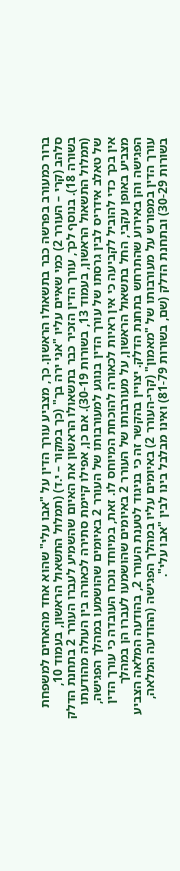ברור כמעורב בפרשה כבר בתשאולו הראשון. כך, מצביע עורך הדין על "אבו עלי" שהוא אחד מהאחים למשפחת סלהב (קרי – העורר 2) כמי שאיים עליו "אני ירה בך" (כך במקור – י.ד) (תמלול התשאול הראשון, בעמוד 10, בשורה 18). בנוסף לכך, עורך הדין הזכיר כבר בתשאולו הראשון את האיום שהשמיע לעברו העורר 2 בתחנת הדלק  (תמלול התשאול הראשון, בעמוד 13, בשורות 30-19). אם כן, אפילו קיימת סתירה לכאורה בין העולה מהודעתו של טאלב אידריס לבין גרסתו של עורך הדין בנוגע למעורבותו של העורר 2 באיומים שהושמעו במהלך הפגישה, אין בכך כדי להוביל לקביעה כי אין ראיות לכאורה להוכחת המיוחס לו. זאת, במיוחד נוכח העובדה כי עורך הדין מצביע באופן עקבי, החל בתשאול הראשון, על מעורבותו של העורר 2 באיומים שהושמעו לעברו הן במהלך הפגישה והן באירוע שהתרחש בתחנת הדלק. יצויין בהקשר זה כי בניגוד לטענת העורר 2, בהודעה המלאה הצביע עורך הדין במפורש על מעורבותו של "מאמון" (קרי-העורר 2) באיומים עליו במהלך הפגישה (ההודעה המלאה, בשורות 30-29) ובתחנת הדלק (שם, בשורות 81-79) ואינו מבלבל בינו לבין "אבו עלי".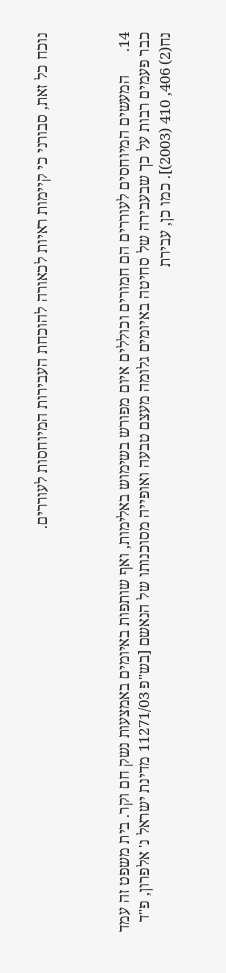נוכח כל זאת, סבורני כי קיימות ראיות לכאורה להוכחת העבירות המיוחסות לעוררים.



14.      המעשים המיוחסים לעוררים הם חמורים וכוללים איום מפורש בשימוש באלימות, ואף שותפות באיומים באמצעות נשק חם וקר. בית משפט זה עמד כבר פעמים רבות על כך שבעבירה של סחיטה באיומים גלומה מעצם טבעה ואופייה מסוכנותו של הנאשם [בש"פ 11271/03 מדינת ישראל נ' אלפרון, פ"ד נח(2) 406, 410 (2003)]. כמו כן, עבירת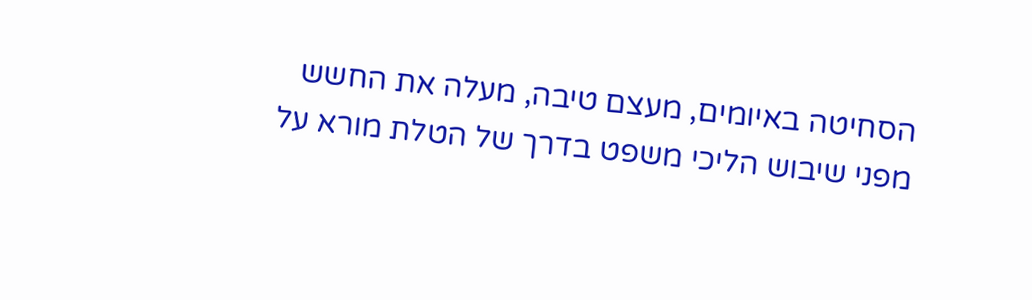הסחיטה באיומים, מעצם טיבה, מעלה את החשש מפני שיבוש הליכי משפט בדרך של הטלת מורא על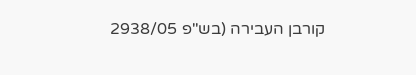קורבן העבירה (בש"פ 2938/05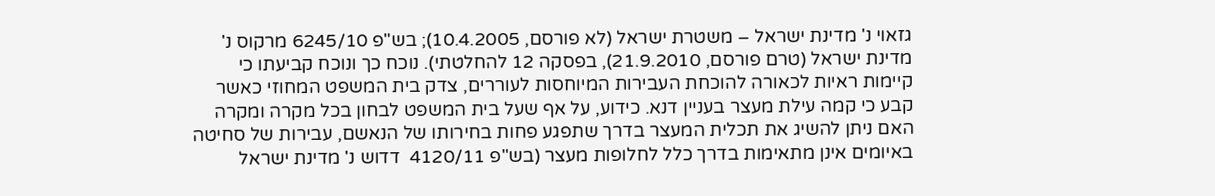גזאוי נ' מדינת ישראל – משטרת ישראל (לא פורסם, 10.4.2005); בש"פ 6245/10 מרקוס נ' מדינת ישראל (טרם פורסם, 21.9.2010), בפסקה 12 להחלטתי). נוכח כך ונוכח קביעתו כי קיימות ראיות לכאורה להוכחת העבירות המיוחסות לעוררים, צדק בית המשפט המחוזי כאשר קבע כי קמה עילת מעצר בעניין דנא. כידוע, על אף שעל בית המשפט לבחון בכל מקרה ומקרה האם ניתן להשיג את תכלית המעצר בדרך שתפגע פחות בחירותו של הנאשם, עבירות של סחיטה באיומים אינן מתאימות בדרך כלל לחלופות מעצר (בש"פ 4120/11  דדוש נ' מדינת ישראל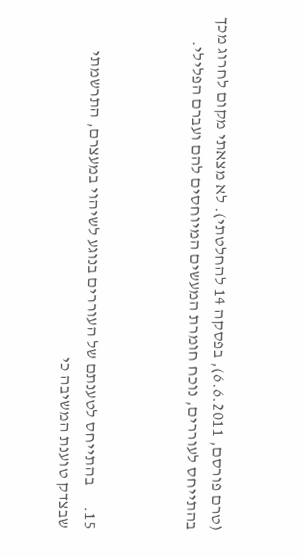(טרם פורסם, 6.6.2011), בפסקה 14 להחלטתי). לא מצאתי מקום לחרוג מכך בהתייחס לעוררים, נוכח חומרת המעשים המיוחסים להם ועברם הפלילי.



15.      בהתייחס לטענתם של העוררים בנוגע לשיהוי במעצרם, התרשמתי שבצדק טוענת המשיבה כי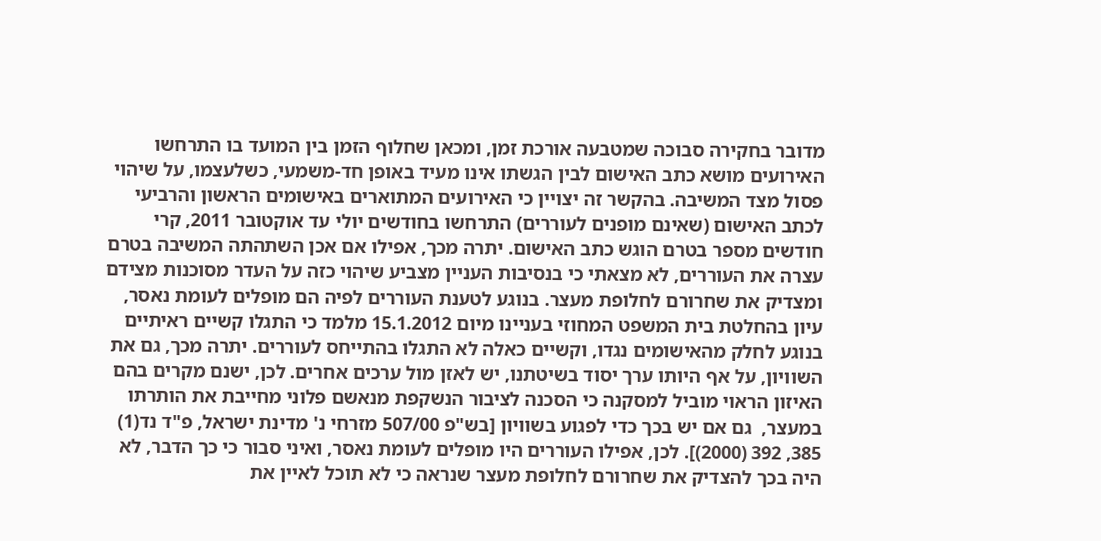מדובר בחקירה סבוכה שמטבעה אורכת זמן, ומכאן שחלוף הזמן בין המועד בו התרחשו האירועים מושא כתב האישום לבין הגשתו אינו מעיד באופן חד-משמעי, כשלעצמו, על שיהוי פסול מצד המשיבה. בהקשר זה יצויין כי האירועים המתוארים באישומים הראשון והרביעי לכתב האישום (שאינם מופנים לעוררים) התרחשו בחודשים יולי עד אוקטובר 2011, קרי חודשים מספר בטרם הוגש כתב האישום. יתרה מכך, אפילו אם אכן השתהתה המשיבה בטרם עצרה את העוררים, לא מצאתי כי בנסיבות העניין מצביע שיהוי כזה על העדר מסוכנות מצידם ומצדיק את שחרורם לחלופת מעצר. בנוגע לטענת העוררים לפיה הם מופלים לעומת נאסר, עיון בהחלטת בית המשפט המחוזי בעניינו מיום 15.1.2012 מלמד כי התגלו קשיים ראיתיים בנוגע לחלק מהאישומים נגדו, וקשיים כאלה לא התגלו בהתייחס לעוררים. יתרה מכך, גם את השוויון, על אף היותו ערך יסוד בשיטתנו, יש לאזן מול ערכים אחרים. לכן, ישנם מקרים בהם האיזון הראוי מוביל למסקנה כי הסכנה לציבור הנשקפת מנאשם פלוני מחייבת את הותרתו במעצר,  גם אם יש בכך כדי לפגוע בשוויון [בש"פ 507/00 מזרחי נ' מדינת ישראל, פ"ד נד(1) 385, 392 (2000)]. לכן, אפילו העוררים היו מופלים לעומת נאסר, ואיני סבור כי כך הדבר, לא היה בכך להצדיק את שחרורם לחלופת מעצר שנראה כי לא תוכל לאיין את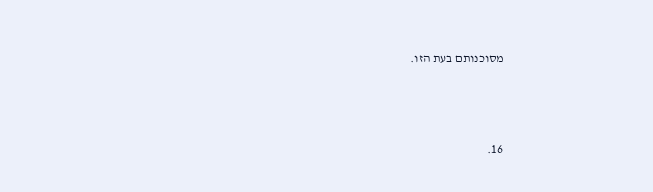מסוכנותם בעת הזו.



16.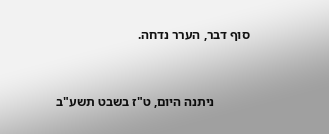סוף דבר, הערר נדחה.



           ניתנה היום, ט"ז בשבט תשע"ב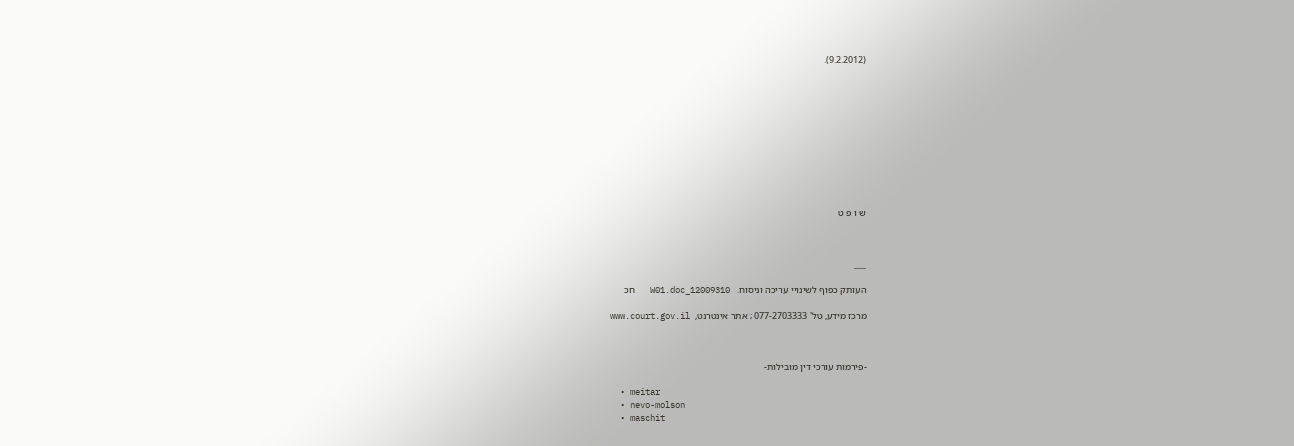(9.2.2012).











ש ו פ ט



___

העותק כפוף לשינויי עריכה וניסוח.   12009310_W01.doc   חכ

מרכז מידע, טל' 077-2703333 ; אתר אינטרנט,  www.court.gov.il



-פירמות עורכי דין מובילות-

  • meitar
  • nevo-molson
  • maschit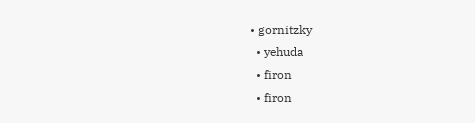• gornitzky
  • yehuda
  • firon
  • firon